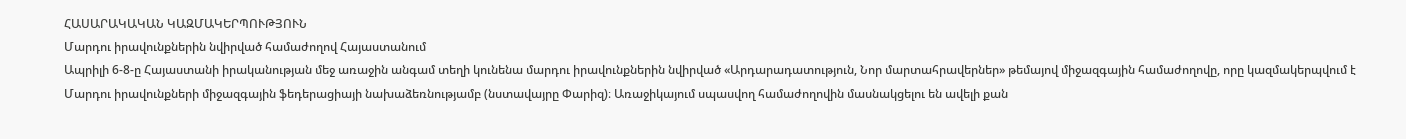ՀԱՍԱՐԱԿԱԿԱՆ ԿԱԶՄԱԿԵՐՊՈՒԹՅՈՒՆ
Մարդու իրավունքներին նվիրված համաժողով Հայաստանում
Ապրիլի 6-8-ը Հայաստանի իրականության մեջ առաջին անգամ տեղի կունենա մարդու իրավունքներին նվիրված «Արդարադատություն, Նոր մարտահրավերներ» թեմայով միջազգային համաժողովը, որը կազմակերպվում է Մարդու իրավունքների միջազգային ֆեդերացիայի նախաձեռնությամբ (նստավայրը Փարիզ)։ Առաջիկայում սպասվող համաժողովին մասնակցելու են ավելի քան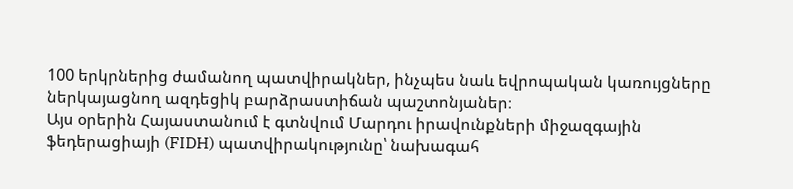100 երկրներից ժամանող պատվիրակներ, ինչպես նաև եվրոպական կառույցները ներկայացնող ազդեցիկ բարձրաստիճան պաշտոնյաներ։
Այս օրերին Հայաստանում է գտնվում Մարդու իրավունքների միջազգային ֆեդերացիայի (FIDH) պատվիրակությունը՝ նախագահ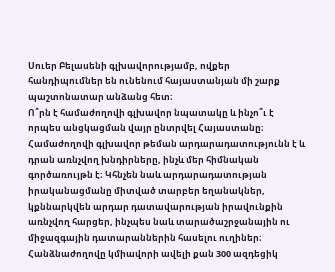Սուեր Բելասենի գլխավորությամբ, ովքեր հանդիպումներ են ունենում հայաստանյան մի շարք պաշտոնատար անձանց հետ։
Ո՞րն է համաժողովի գլխավոր նպատակը և ինչո՞ւ է որպես անցկացման վայր ընտրվել Հայաստանը։
Համաժողովի գլխավոր թեման արդարադատությունն է և դրան առնչվող խնդիրները, ինչև մեր հիմնական գործառույթն է։ Կհնչեն նաև արդարադատության իրականացմանը միտված տարբեր եղանակներ, կքննարկվեն արդար դատավարության իրավունքին առնչվող հարցեր, ինչպես նաև տարածաշրջանային ու միջազգային դատարաններին հասելու ուղիներ։ Հանձնաժողովը կմիավորի ավելի քան 300 ազդեցիկ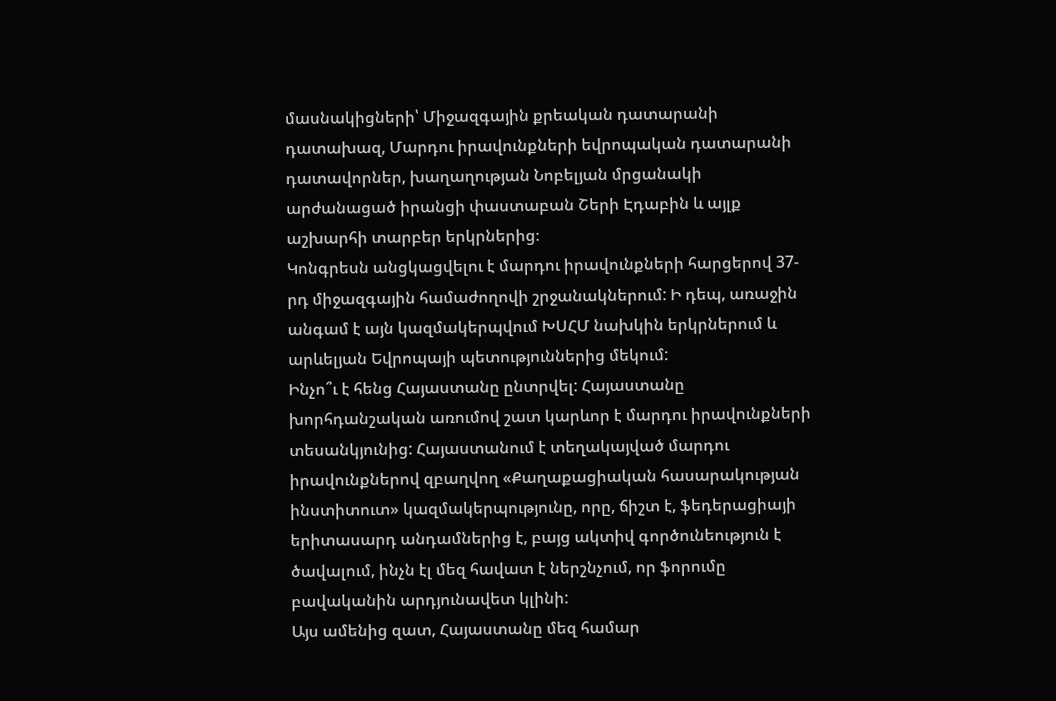մասնակիցների՝ Միջազգային քրեական դատարանի դատախազ, Մարդու իրավունքների եվրոպական դատարանի դատավորներ, խաղաղության Նոբելյան մրցանակի արժանացած իրանցի փաստաբան Շերի Էդաբին և այլք աշխարհի տարբեր երկրներից։
Կոնգրեսն անցկացվելու է մարդու իրավունքների հարցերով 37-րդ միջազգային համաժողովի շրջանակներում: Ի դեպ, առաջին անգամ է այն կազմակերպվում ԽՍՀՄ նախկին երկրներում և արևելյան Եվրոպայի պետություններից մեկում:
Ինչո՞ւ է հենց Հայաստանը ընտրվել: Հայաստանը խորհդանշական առումով շատ կարևոր է մարդու իրավունքների տեսանկյունից: Հայաստանում է տեղակայված մարդու իրավունքներով զբաղվող «Քաղաքացիական հասարակության ինստիտուտ» կազմակերպությունը, որը, ճիշտ է, ֆեդերացիայի երիտասարդ անդամներից է, բայց ակտիվ գործունեություն է ծավալում, ինչն էլ մեզ հավատ է ներշնչում, որ ֆորումը բավականին արդյունավետ կլինի:
Այս ամենից զատ, Հայաստանը մեզ համար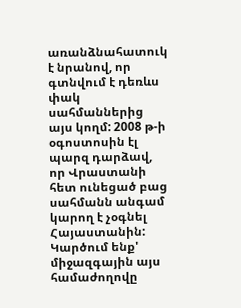առանձնահատուկ է նրանով, որ գտնվում է դեռևս փակ սահմաններից այս կողմ: 2008 թ-ի օգոստոսին էլ պարզ դարձավ, որ Վրաստանի հետ ունեցած բաց սահմանն անգամ կարող է չօգնել Հայաստանին: Կարծում ենք' միջազգային այս համաժողովը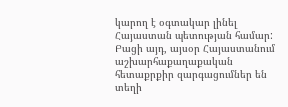կարող է օգտակար լինել Հայաստան պետության համար: Բացի այդ, այսօր Հայաստանում աշխարհաքաղաքական հետաքրքիր զարգացումներ են տեղի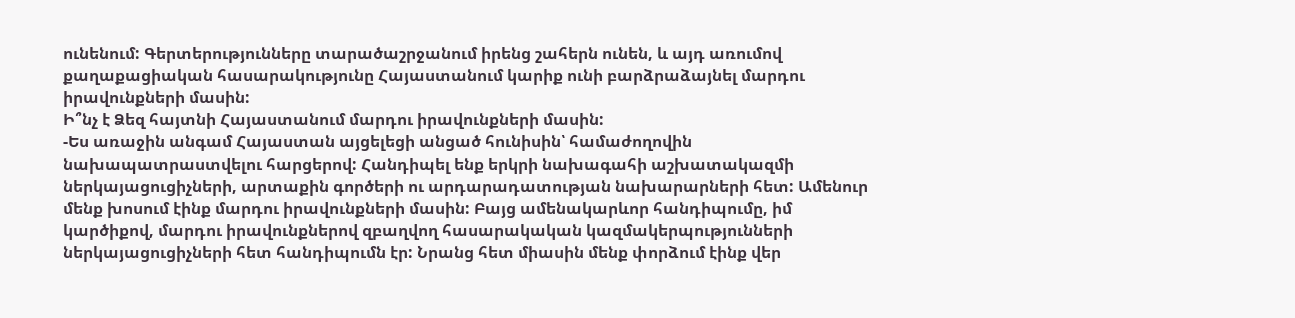ունենում: Գերտերությունները տարածաշրջանում իրենց շահերն ունեն, և այդ առումով քաղաքացիական հասարակությունը Հայաստանում կարիք ունի բարձրաձայնել մարդու իրավունքների մասին:
Ի՞նչ է Ձեզ հայտնի Հայաստանում մարդու իրավունքների մասին:
-Ես առաջին անգամ Հայաստան այցելեցի անցած հունիսին՝ համաժողովին նախապատրաստվելու հարցերով: Հանդիպել ենք երկրի նախագահի աշխատակազմի ներկայացուցիչների, արտաքին գործերի ու արդարադատության նախարարների հետ: Ամենուր մենք խոսում էինք մարդու իրավունքների մասին: Բայց ամենակարևոր հանդիպումը, իմ կարծիքով, մարդու իրավունքներով զբաղվող հասարակական կազմակերպությունների ներկայացուցիչների հետ հանդիպումն էր: Նրանց հետ միասին մենք փորձում էինք վեր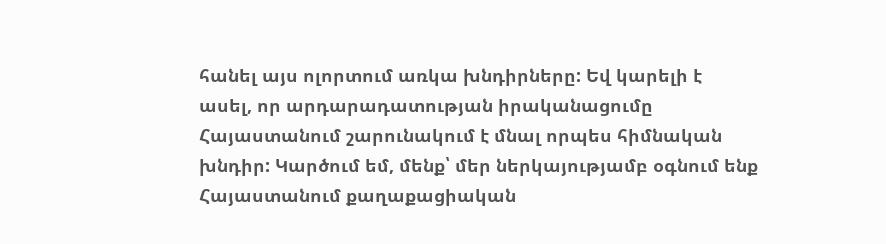հանել այս ոլորտում առկա խնդիրները: Եվ կարելի է ասել, որ արդարադատության իրականացումը Հայաստանում շարունակում է մնալ որպես հիմնական խնդիր: Կարծում եմ, մենք՝ մեր ներկայությամբ օգնում ենք Հայաստանում քաղաքացիական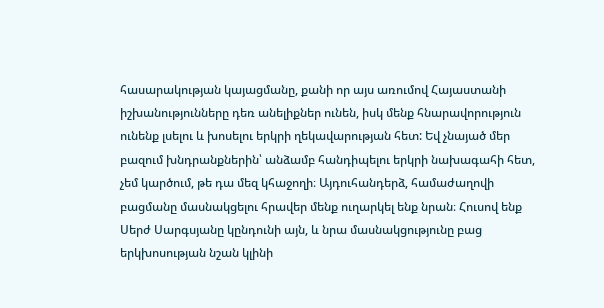հասարակության կայացմանը, քանի որ այս առումով Հայաստանի իշխանությունները դեռ անելիքներ ունեն, իսկ մենք հնարավորություն ունենք լսելու և խոսելու երկրի ղեկավարության հետ: Եվ չնայած մեր բազում խնդրանքներին՝ անձամբ հանդիպելու երկրի նախագահի հետ, չեմ կարծում, թե դա մեզ կհաջողի։ Այդուհանդերձ, համաժաղովի բացմանը մասնակցելու հրավեր մենք ուղարկել ենք նրան։ Հուսով ենք Սերժ Սարգսյանը կընդունի այն, և նրա մասնակցությունը բաց երկխոսության նշան կլինի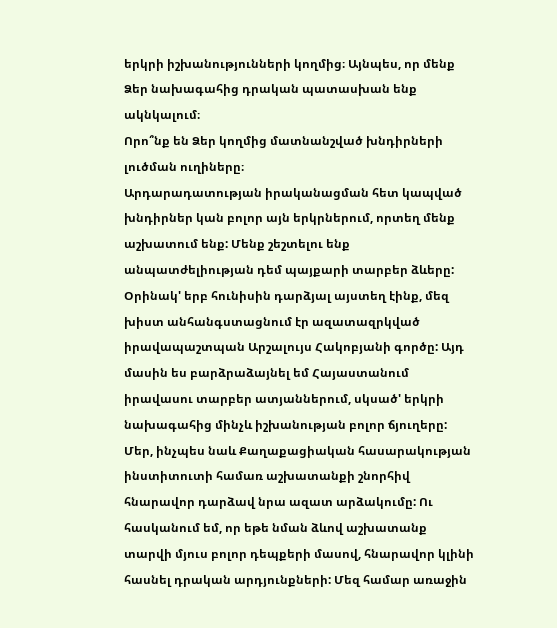երկրի իշխանությունների կողմից։ Այնպես, որ մենք Ձեր նախագահից դրական պատասխան ենք ակնկալում։
Որո՞նք են Ձեր կողմից մատնանշված խնդիրների լուծման ուղիները։
Արդարադատության իրականացման հետ կապված խնդիրներ կան բոլոր այն երկրներում, որտեղ մենք աշխատում ենք: Մենք շեշտելու ենք անպատժելիության դեմ պայքարի տարբեր ձևերը: Օրինակ' երբ հունիսին դարձյալ այստեղ էինք, մեզ խիստ անհանգստացնում էր ազատազրկված իրավապաշտպան Արշալույս Հակոբյանի գործը: Այդ մասին ես բարձրաձայնել եմ Հայաստանում իրավասու տարբեր ատյաններում, սկսած' երկրի նախագահից մինչև իշխանության բոլոր ճյուղերը:
Մեր, ինչպես նաև Քաղաքացիական հասարակության ինստիտուտի համառ աշխատանքի շնորհիվ հնարավոր դարձավ նրա ազատ արձակումը: Ու հասկանում եմ, որ եթե նման ձևով աշխատանք տարվի մյուս բոլոր դեպքերի մասով, հնարավոր կլինի հասնել դրական արդյունքների: Մեզ համար առաջին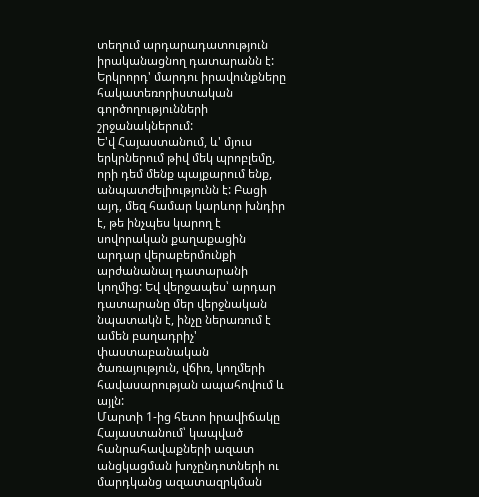տեղում արդարադատություն իրականացնող դատարանն է: Երկրորդ' մարդու իրավունքները հակատեռորիստական գործողությունների շրջանակներում:
Ե'վ Հայաստանում, և' մյուս երկրներում թիվ մեկ պրոբլեմը, որի դեմ մենք պայքարում ենք, անպատժելիությունն է: Բացի այդ, մեզ համար կարևոր խնդիր է, թե ինչպես կարող է սովորական քաղաքացին արդար վերաբերմունքի արժանանալ դատարանի կողմից: Եվ վերջապես՝ արդար դատարանը մեր վերջնական նպատակն է, ինչը ներառում է ամեն բաղադրիչ' փաստաբանական ծառայություն, վճիռ, կողմերի հավասարության ապահովում և այլն:
Մարտի 1-ից հետո իրավիճակը Հայաստանում՝ կապված հանրահավաքների ազատ անցկացման խոչընդոտների ու մարդկանց ազատազրկման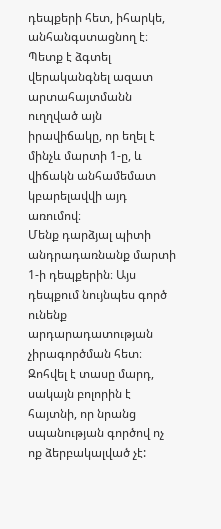դեպքերի հետ, իհարկե, անհանգստացնող է։ Պետք է ձգտել վերականգնել ազատ արտահայտմանն ուղղված այն իրավիճակը, որ եղել է մինչև մարտի 1-ը, և վիճակն անհամեմատ կբարելավվի այդ առումով։
Մենք դարձյալ պիտի անդրադառնանք մարտի 1-ի դեպքերին։ Այս դեպքում նույնպես գործ ունենք արդարադատության չիրագործման հետ։ Զոհվել է տասը մարդ, սակայն բոլորին է հայտնի, որ նրանց սպանության գործով ոչ ոք ձերբակալված չէ: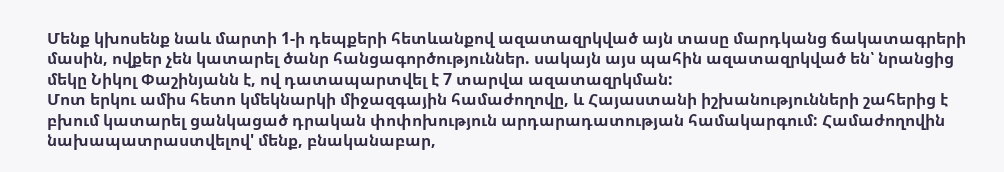Մենք կխոսենք նաև մարտի 1-ի դեպքերի հետևանքով ազատազրկված այն տասը մարդկանց ճակատագրերի մասին, ովքեր չեն կատարել ծանր հանցագործություններ. սակայն այս պահին ազատազրկված են՝ նրանցից մեկը Նիկոլ Փաշինյանն է, ով դատապարտվել է 7 տարվա ազատազրկման:
Մոտ երկու ամիս հետո կմեկնարկի միջազգային համաժողովը, և Հայաստանի իշխանությունների շահերից է բխում կատարել ցանկացած դրական փոփոխություն արդարադատության համակարգում: Համաժողովին նախապատրաստվելով' մենք, բնականաբար,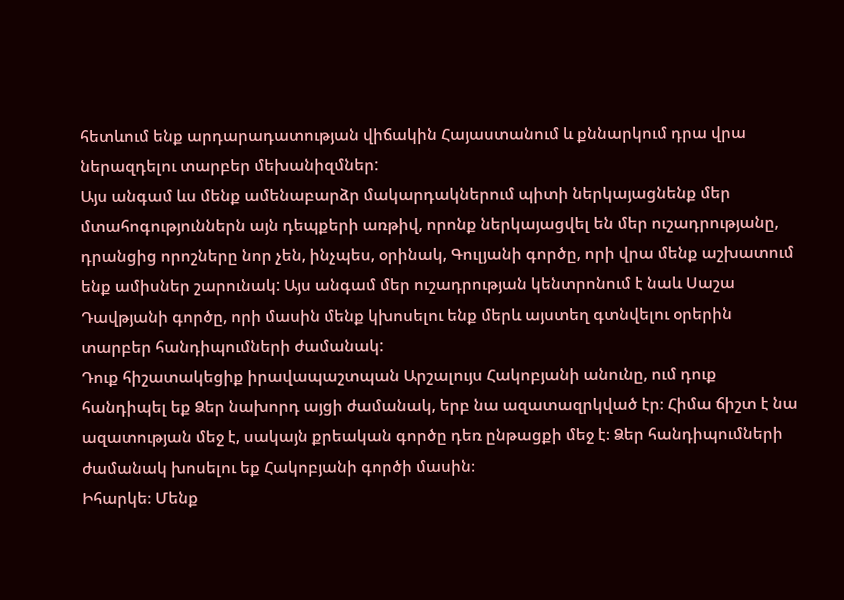հետևում ենք արդարադատության վիճակին Հայաստանում և քննարկում դրա վրա ներազդելու տարբեր մեխանիզմներ:
Այս անգամ ևս մենք ամենաբարձր մակարդակներում պիտի ներկայացնենք մեր մտահոգություններն այն դեպքերի առթիվ, որոնք ներկայացվել են մեր ուշադրությանը, դրանցից որոշները նոր չեն, ինչպես, օրինակ, Գուլյանի գործը, որի վրա մենք աշխատում ենք ամիսներ շարունակ: Այս անգամ մեր ուշադրության կենտրոնում է նաև Սաշա Դավթյանի գործը, որի մասին մենք կխոսելու ենք մերև այստեղ գտնվելու օրերին տարբեր հանդիպումների ժամանակ:
Դուք հիշատակեցիք իրավապաշտպան Արշալույս Հակոբյանի անունը, ում դուք հանդիպել եք Ձեր նախորդ այցի ժամանակ, երբ նա ազատազրկված էր։ Հիմա ճիշտ է նա ազատության մեջ է, սակայն քրեական գործը դեռ ընթացքի մեջ է։ Ձեր հանդիպումների ժամանակ խոսելու եք Հակոբյանի գործի մասին։
Իհարկե։ Մենք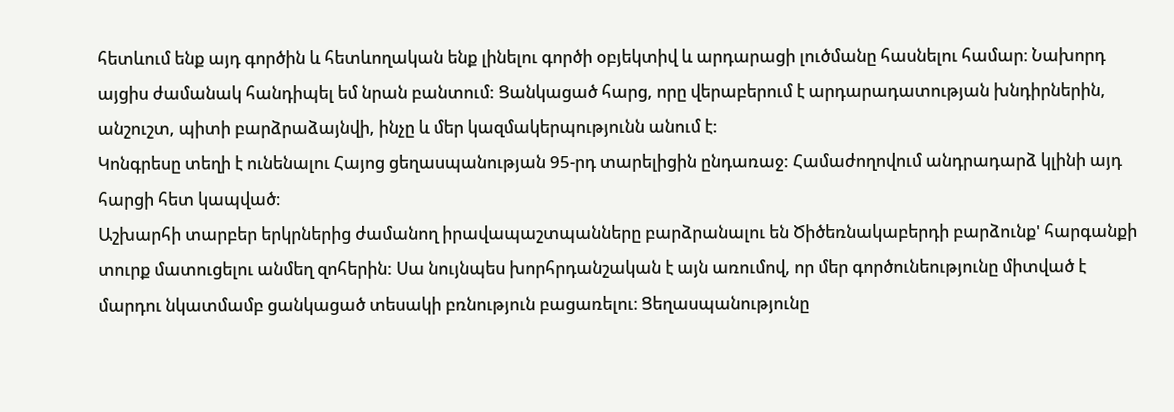հետևում ենք այդ գործին և հետևողական ենք լինելու գործի օբյեկտիվ և արդարացի լուծմանը հասնելու համար։ Նախորդ այցիս ժամանակ հանդիպել եմ նրան բանտում: Ցանկացած հարց, որը վերաբերում է արդարադատության խնդիրներին, անշուշտ, պիտի բարձրաձայնվի, ինչը և մեր կազմակերպությունն անում է:
Կոնգրեսը տեղի է ունենալու Հայոց ցեղասպանության 95-րդ տարելիցին ընդառաջ: Համաժողովում անդրադարձ կլինի այդ հարցի հետ կապված։
Աշխարհի տարբեր երկրներից ժամանող իրավապաշտպանները բարձրանալու են Ծիծեռնակաբերդի բարձունք' հարգանքի տուրք մատուցելու անմեղ զոհերին: Սա նույնպես խորհրդանշական է այն առումով, որ մեր գործունեությունը միտված է մարդու նկատմամբ ցանկացած տեսակի բռնություն բացառելու։ Ցեղասպանությունը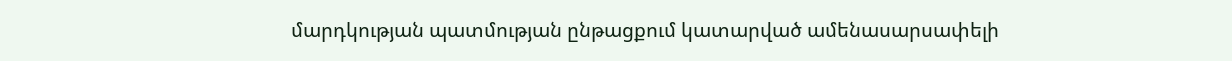մարդկության պատմության ընթացքում կատարված ամենասարսափելի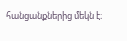հանցանքներից մեկն է։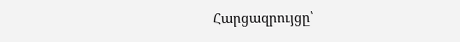Հարցազրույցը՝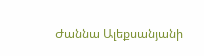Ժաննա Ալեքսանյանի